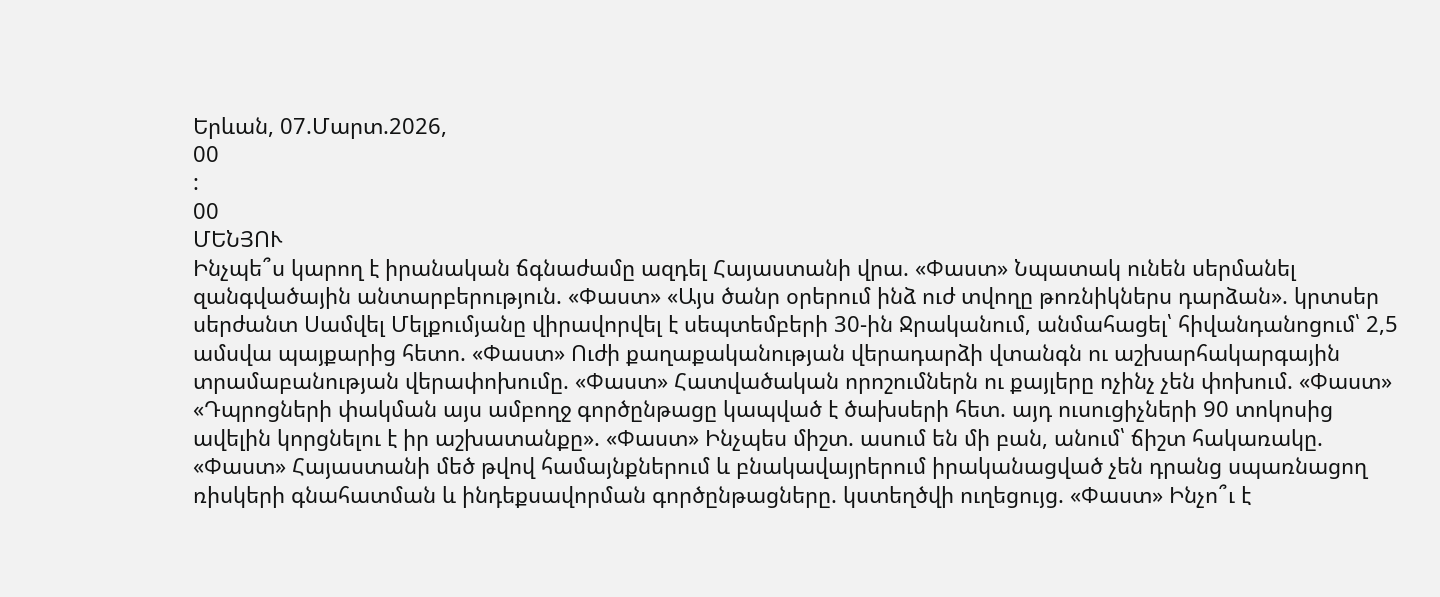Երևան, 07.Մարտ.2026,
00
:
00
ՄԵՆՅՈՒ
Ինչպե՞ս կարող է իրանական ճգնաժամը ազդել Հայաստանի վրա. «Փաստ» Նպատակ ունեն սերմանել զանգվածային անտարբերություն. «Փաստ» «Այս ծանր օրերում ինձ ուժ տվողը թոռնիկներս դարձան». կրտսեր սերժանտ Սամվել Մելքումյանը վիրավորվել է սեպտեմբերի 30-ին Ջրականում, անմահացել՝ հիվանդանոցում՝ 2,5 ամսվա պայքարից հետո. «Փաստ» Ուժի քաղաքականության վերադարձի վտանգն ու աշխարհակարգային տրամաբանության վերափոխումը. «Փաստ» Հատվածական որոշումներն ու քայլերը ոչինչ չեն փոխում. «Փաստ» «Դպրոցների փակման այս ամբողջ գործընթացը կապված է ծախսերի հետ. այդ ուսուցիչների 90 տոկոսից ավելին կորցնելու է իր աշխատանքը». «Փաստ» Ինչպես միշտ. ասում են մի բան, անում՝ ճիշտ հակառակը. «Փաստ» Հայաստանի մեծ թվով համայնքներում և բնակավայրերում իրականացված չեն դրանց սպառնացող ռիսկերի գնահատման և ինդեքսավորման գործընթացները. կստեղծվի ուղեցույց. «Փաստ» Ինչո՞ւ է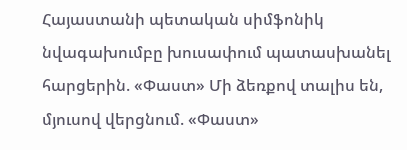Հայաստանի պետական սիմֆոնիկ նվագախումբը խուսափում պատասխանել հարցերին. «Փաստ» Մի ձեռքով տալիս են, մյուսով վերցնում. «Փաստ»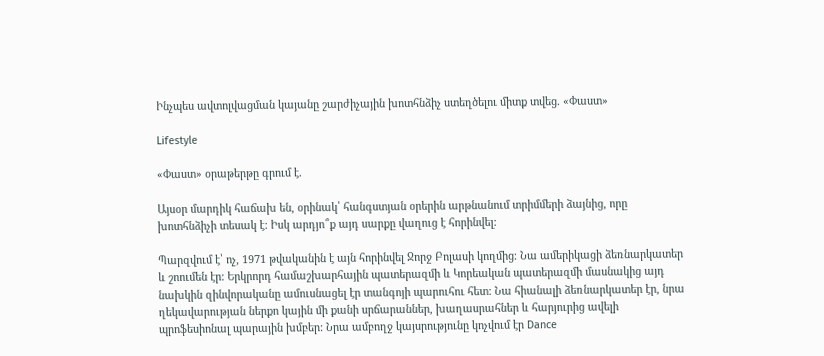Ինչպես ավտոլվացման կայանը շարժիչային խոտհնձիչ ստեղծելու միտք տվեց. «Փաստ»

Lifestyle

«Փաստ» օրաթերթը գրում է.

Այսօր մարդիկ հաճախ են, օրինակ՝ հանգստյան օրերին արթնանում տրիմմերի ձայնից, որը խոտհնձիչի տեսակ է: Իսկ արդյո՞ք այդ սարքը վաղուց է հորինվել:

Պարզվում է՝ ոչ, 1971 թվականին է այն հորինվել Ջորջ Բոլասի կողմից։ Նա ամերիկացի ձեռնարկատեր և շոումեն էր: Երկրորդ համաշխարհային պատերազմի և Կորեական պատերազմի մասնակից այդ նախկին զինվորականը ամուսնացել էր տանգոյի պարուհու հետ: Նա հիանալի ձեռնարկատեր էր, նրա ղեկավարության ներքո կային մի քանի սրճարաններ, խաղասրահներ և հարյուրից ավելի պրոֆեսիոնալ պարային խմբեր: Նրա ամբողջ կայսրությունը կոչվում էր Dance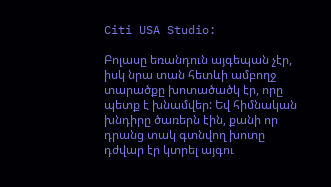Citi USA Studio:

Բոլասը եռանդուն այգեպան չէր, իսկ նրա տան հետևի ամբողջ տարածքը խոտածածկ էր, որը պետք է խնամվեր: Եվ հիմնական խնդիրը ծառերն էին, քանի որ դրանց տակ գտնվող խոտը դժվար էր կտրել այգու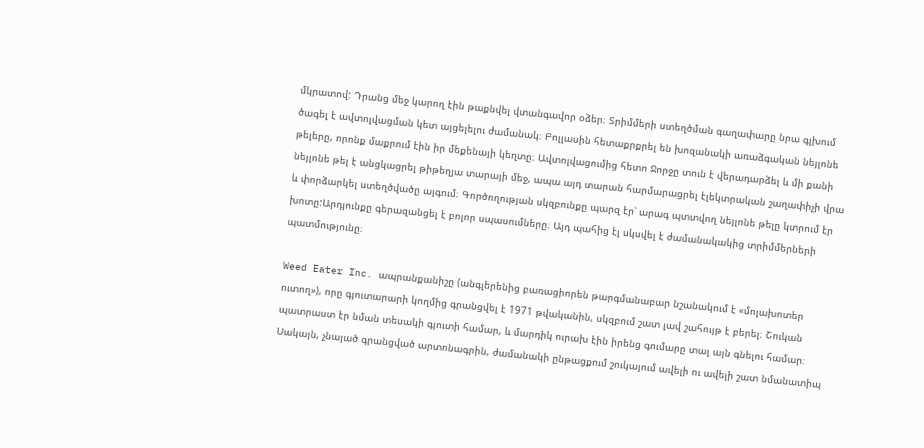մկրատով: Դրանց մեջ կարող էին թաքնվել վտանգավոր օձեր։ Տրիմմերի ստեղծման գաղափարը նրա գլխում ծագել է ավտոլվացման կետ այցելելու ժամանակ։ Բոլլասին հետաքրքրել են խոզանակի առաձգական նեյլոնե թելերը, որոնք մաքրում էին իր մեքենայի կեղտը։ Ավտոլվացումից հետո Ջորջը տուն է վերադարձել և մի քանի նեյլոնե թել է անցկացրել թիթեղյա տարայի մեջ, ապա այդ տարան հարմարացրել էլեկտրական շաղափիչի վրա և փորձարկել ստեղծվածը այգում։ Գործողության սկզբունքը պարզ էր՝ արագ պտտվող նեյլոնե թելը կտրում էր խոտը:Արդյունքը գերազանցել է բոլոր սպասումները։ Այդ պահից էլ սկսվել է ժամանակակից տրիմմերների պատմությունը։

Weed Eater Inc. ապրանքանիշը (անգլերենից բառացիորեն թարգմանաբար նշանակում է «մոլախոտեր ուտող»), որը գյուտարարի կողմից գրանցվել է 1971 թվականին, սկզբում շատ լավ շահույթ է բերել։ Շուկան պատրաստ էր նման տեսակի գյուտի համար, և մարդիկ ուրախ էին իրենց գումարը տալ այն գնելու համար։ Սակայն, չնայած գրանցված արտոնագրին, ժամանակի ընթացքում շուկայում ավելի ու ավելի շատ նմանատիպ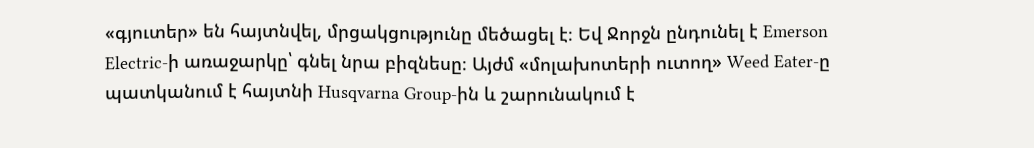«գյուտեր» են հայտնվել, մրցակցությունը մեծացել է։ Եվ Ջորջն ընդունել է Emerson Electric-ի առաջարկը՝ գնել նրա բիզնեսը։ Այժմ «մոլախոտերի ուտող» Weed Eater-ը պատկանում է հայտնի Husqvarna Group-ին և շարունակում է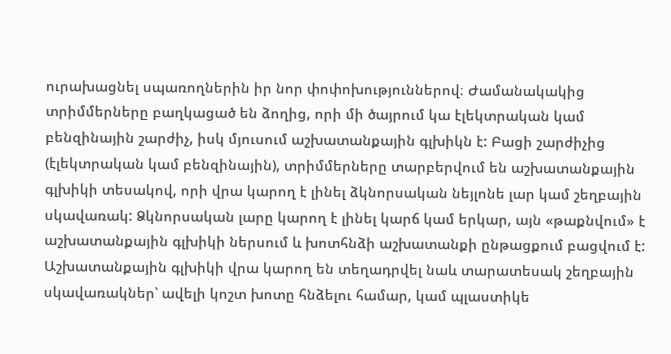ուրախացնել սպառողներին իր նոր փոփոխություններով։ Ժամանակակից տրիմմերները բաղկացած են ձողից, որի մի ծայրում կա էլեկտրական կամ բենզինային շարժիչ, իսկ մյուսում աշխատանքային գլխիկն է: Բացի շարժիչից (էլեկտրական կամ բենզինային), տրիմմերները տարբերվում են աշխատանքային գլխիկի տեսակով, որի վրա կարող է լինել ձկնորսական նեյլոնե լար կամ շեղբային սկավառակ: Ձկնորսական լարը կարող է լինել կարճ կամ երկար, այն «թաքնվում» է աշխատանքային գլխիկի ներսում և խոտհնձի աշխատանքի ընթացքում բացվում է: Աշխատանքային գլխիկի վրա կարող են տեղադրվել նաև տարատեսակ շեղբային սկավառակներ՝ ավելի կոշտ խոտը հնձելու համար, կամ պլաստիկե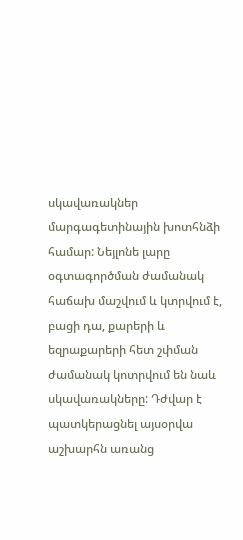սկավառակներ մարգագետինային խոտհնձի համար: Նեյլոնե լարը օգտագործման ժամանակ հաճախ մաշվում և կտրվում է, բացի դա, քարերի և եզրաքարերի հետ շփման ժամանակ կոտրվում են նաև սկավառակները: Դժվար է պատկերացնել այսօրվա աշխարհն առանց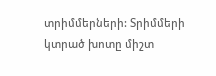տրիմմերների: Տրիմմերի կտրած խոտը միշտ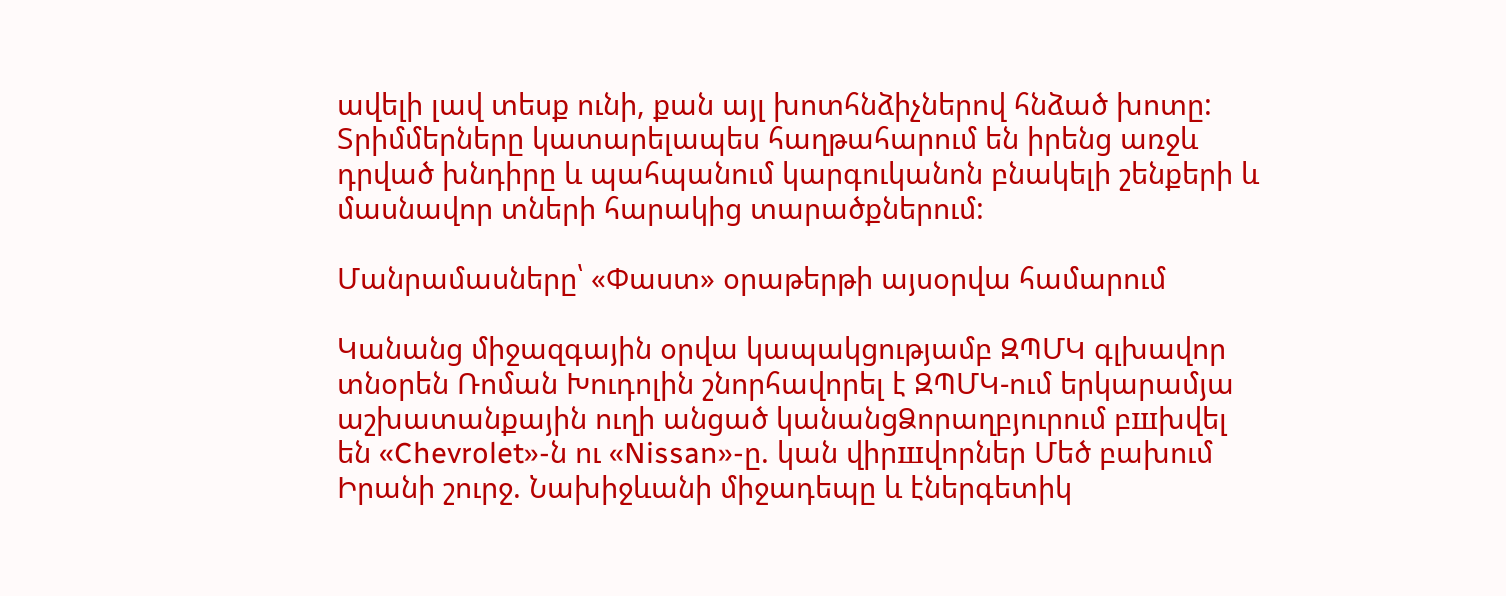ավելի լավ տեսք ունի, քան այլ խոտհնձիչներով հնձած խոտը: Տրիմմերները կատարելապես հաղթահարում են իրենց առջև դրված խնդիրը և պահպանում կարգուկանոն բնակելի շենքերի և մասնավոր տների հարակից տարածքներում:

Մանրամասները՝ «Փաստ» օրաթերթի այսօրվա համարում

Կանանց միջազգային օրվա կապակցությամբ ԶՊՄԿ գլխավոր տնօրեն Ռոման Խուդոլին շնորհավորել է ԶՊՄԿ-ում երկարամյա աշխատանքային ուղի անցած կանանցՁորաղբյուրում բшխվել են «Chevrolet»-ն ու «Nissan»-ը. կան վիրшվորներ Մեծ բախում Իրանի շուրջ. Նախիջևանի միջադեպը և էներգետիկ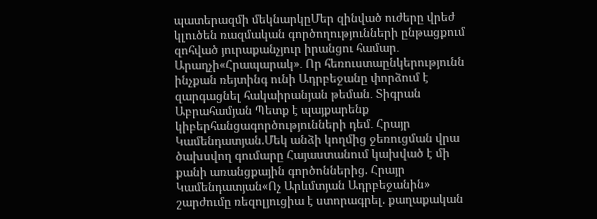պատերազմի մեկնարկըՄեր զինված ուժերը վրեժ կլուծեն ռազմական գործողությունների ընթացքում զոհված յուրաքանչյուր իրանցու համար․ Արաղչի«Հրապարակ»․ Որ հեռուստաընկերությունն ինչքան ռեյտինգ ունի Ադրբեջանը փորձում է զարգացնել հակաիրանյան թեման․ Տիգրան Աբրահամյան Պետք է պայքարենք կիբերհանցագործությունների դեմ․ Հրայր Կամենդատյան.Մեկ անձի կողմից ջեռուցման վրա ծախսվող գումարը Հայաստանում կախված է մի քանի առանցքային գործոններից. Հրայր Կամենդատյան«Ոչ Արևմտյան Ադրբեջանին» շարժումը ռեզոլյուցիա է ստորագրել. քաղաքական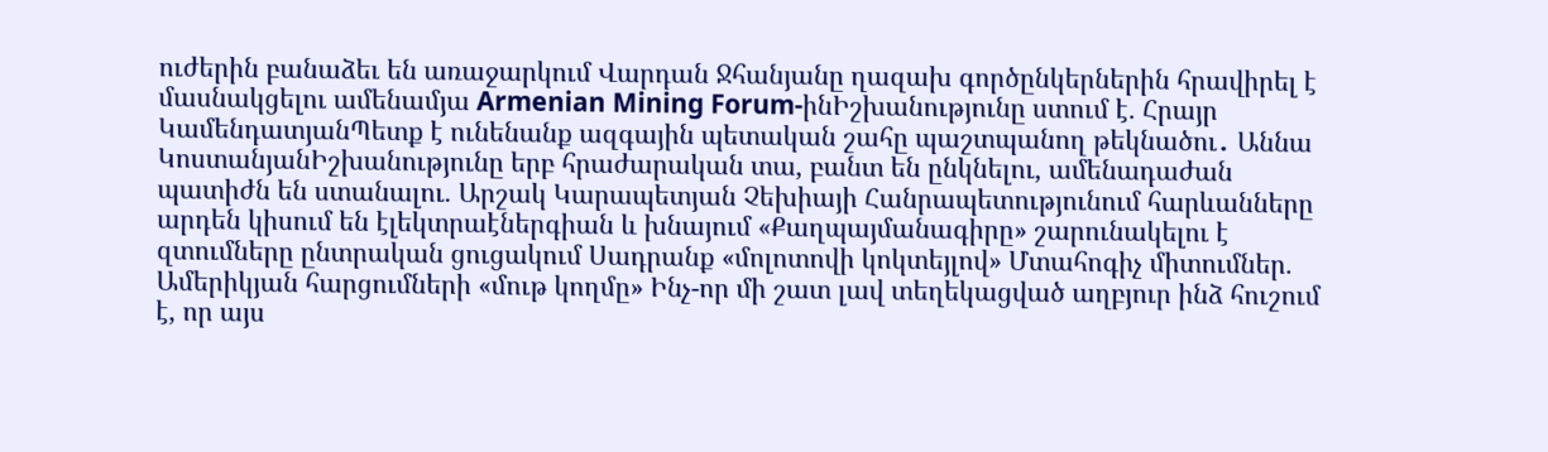ուժերին բանաձեւ են առաջարկում Վարդան Ջհանյանը ղազախ գործընկերներին հրավիրել է մասնակցելու ամենամյա Armenian Mining Forum-ինԻշխանությունը ստում է. Հրայր ԿամենդատյանՊետք է ունենանք ազգային պետական շահը պաշտպանող թեկնածու․ Աննա ԿոստանյանԻշխանությունը երբ հրաժարական տա, բանտ են ընկնելու, ամենադաժան պատիժն են ստանալու. Արշակ Կարապետյան Չեխիայի Հանրապետությունում հարևանները արդեն կիսում են էլեկտրաէներգիան և խնայում «Քաղպայմանագիրը» շարունակելու է զտումները ընտրական ցուցակում Սադրանք «մոլոտովի կոկտեյլով» Մտահոգիչ միտումներ. Ամերիկյան հարցումների «մութ կողմը» Ինչ-որ մի շատ լավ տեղեկացված աղբյուր ինձ հուշում է, որ այս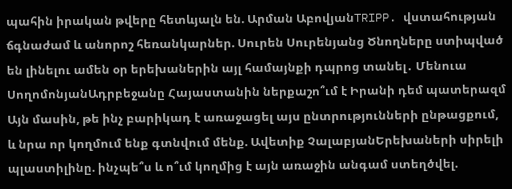պահին իրական թվերը հետևյալն են. Արման ԱբովյանTRIPP. վստահության ճգնաժամ և անորոշ հեռանկարներ. Սուրեն Սուրենյանց Ծնողները ստիպված են լինելու ամեն օր երեխաներին այլ համայնքի դպրոց տանել․ Մենուա ՍողոմոնյանԱդրբեջանը Հայաստանին ներքաշո՞ւմ է Իրանի դեմ պատերազմ Այն մասին, թե ինչ բարիկադ է առաջացել այս ընտրությունների ընթացքում, և նրա որ կողմում ենք գտնվում մենք. Ավետիք ՉալաբյանԵրեխաների սիրելի պլաստիլինը. ինչպե՞ս և ո՞ւմ կողմից է այն առաջին անգամ ստեղծվել.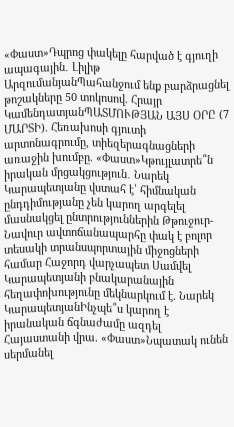«Փաստ»Դպրոց փակելը հարված է գյուղի ապագային․ Լիլիթ ԱրզումանյանՊահանջում ենք բարձրացնել թոշակները 50 տոկոսով. Հրայր ԿամենդատյանՊԱՏՄՈՒԹՅԱՆ ԱՅՍ ՕՐԸ (7 ՄԱՐՏԻ). Հեռախոսի գյուտի արտոնագրումը, տիեզերագնացների առաջին խումբը. «Փաստ»Կթույլատրե՞ն իրական մրցակցություն․ Նարեկ Կարապետյանը վստահ է՝ հիմնական ընդդիմությանը չեն կարող արգելել մասնակցել ընտրություններին Թթուջուր-Նավուր ավտոճանապարհը փակ է բոլոր տեսակի տրանսպորտային միջոցների համար Հաջորդ վարչապետ Սամվել Կարապետյանի բնակարանային հեղափոխությունը մեկնարկում է. Նարեկ ԿարապետյանԻնչպե՞ս կարող է իրանական ճգնաժամը ազդել Հայաստանի վրա. «Փաստ»Նպատակ ունեն սերմանել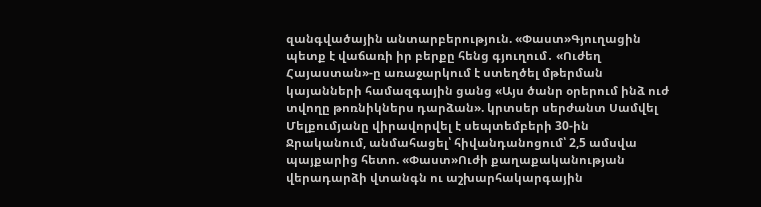զանգվածային անտարբերություն. «Փաստ»Գյուղացին պետք է վաճառի իր բերքը հենց գյուղում․ «Ուժեղ Հայաստան»-ը առաջարկում է ստեղծել մթերման կայանների համազգային ցանց «Այս ծանր օրերում ինձ ուժ տվողը թոռնիկներս դարձան». կրտսեր սերժանտ Սամվել Մելքումյանը վիրավորվել է սեպտեմբերի 30-ին Ջրականում, անմահացել՝ հիվանդանոցում՝ 2,5 ամսվա պայքարից հետո. «Փաստ»Ուժի քաղաքականության վերադարձի վտանգն ու աշխարհակարգային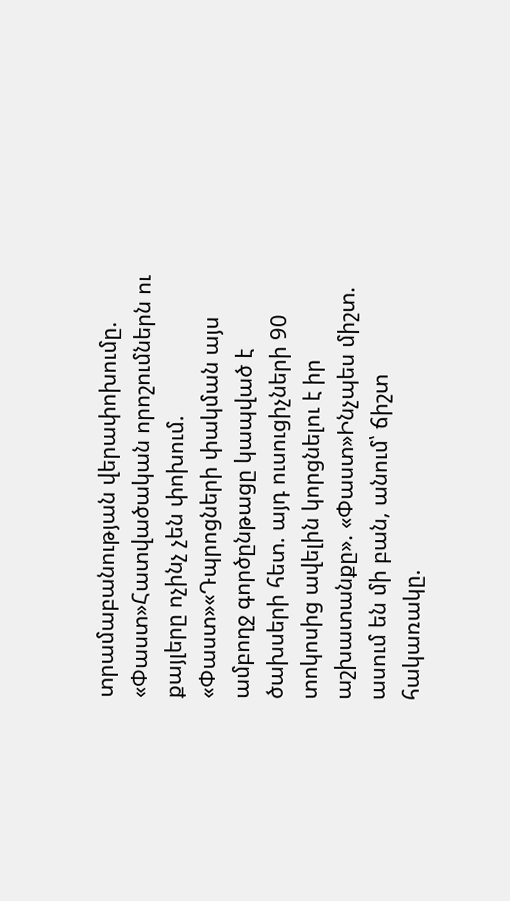տրամաբանության վերափոխումը. «Փաստ»Հատվածական որոշումներն ու քայլերը ոչինչ չեն փոխում. «Փաստ»«Դպրոցների փակման այս ամբողջ գործընթացը կապված է ծախսերի հետ. այդ ուսուցիչների 90 տոկոսից ավելին կորցնելու է իր աշխատանքը». «Փաստ»Ինչպես միշտ. ասում են մի բան, անում՝ ճիշտ հակառակը.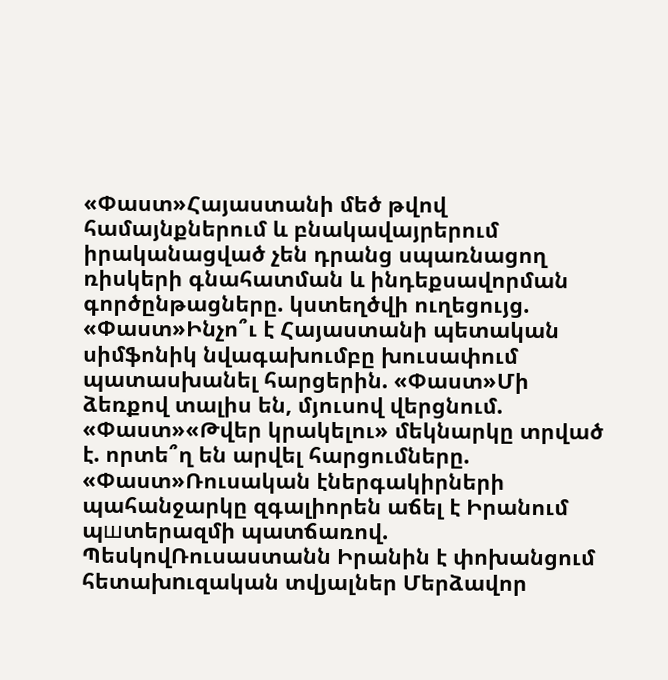«Փաստ»Հայաստանի մեծ թվով համայնքներում և բնակավայրերում իրականացված չեն դրանց սպառնացող ռիսկերի գնահատման և ինդեքսավորման գործընթացները. կստեղծվի ուղեցույց. «Փաստ»Ինչո՞ւ է Հայաստանի պետական սիմֆոնիկ նվագախումբը խուսափում պատասխանել հարցերին. «Փաստ»Մի ձեռքով տալիս են, մյուսով վերցնում. «Փաստ»«Թվեր կրակելու» մեկնարկը տրված է. որտե՞ղ են արվել հարցումները. «Փաստ»Ռուսական էներգակիրների պահանջարկը զգալիորեն աճել է Իրանում պшտերազմի պատճառով. ՊեսկովՌուսաստանն Իրանին է փոխանցում հետախnւզական տվյալներ Մերձավոր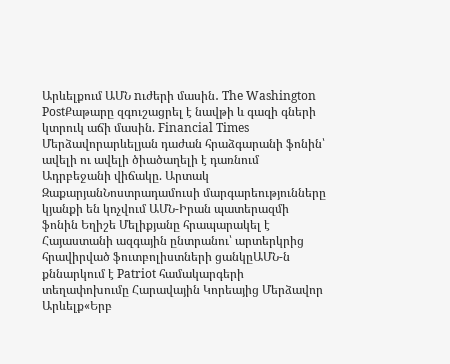Արևելքում ԱՄՆ nւժերի մասին․ The Washington PostՔաթարը զգուշացրել է նավթի և գազի գների կտրուկ աճի մասին. Financial Times Մերձավորարևելյան դաժան հրաձգարանի ֆոնին՝ ավելի ու ավելի ծիածաղելի է դառնում Ադրբեջանի վիճակը. Արտակ ԶաքարյանՆոստրադամուսի մարգարեությունները կյանքի են կոչվում ԱՄՆ-Իրան պատերազմի ֆոնին Եղիշե Մելիքյանը հրապարակել է Հայաստանի ազգային ընտրանու՝ արտերկրից հրավիրված ֆուտբոլիստների ցանկըԱՄՆ-ն քննարկում է Patriot համակարգերի տեղափոխումը Հարավային Կորեայից Մերձավոր Արևելք«Երբ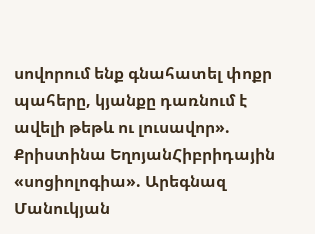սովորում ենք գնահատել փոքր պահերը, կյանքը դառնում է ավելի թեթև ու լուսավոր». Քրիստինա ԵղոյանՀիբրիդային «սոցիոլոգիա». Արեգնազ Մանուկյան